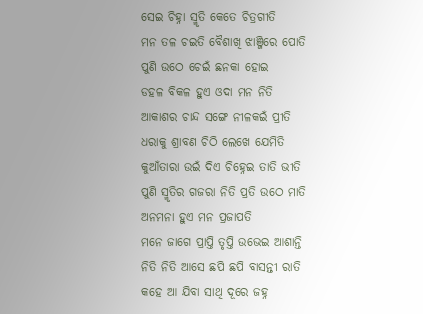ସେଇ ଚିହ୍ନା ସ୍ମୃତି କେତେ ଚିତ୍ରଗୀତି
ମନ ତଳ ଚଇତି ବୈଶାଖି ଝାଞ୍ଜିରେ ପୋତି
ପୁଣି ଉଠେ ଚେଇଁ ଛନକା ହୋଇ
ଡହଳ ବିକଳ ହୁଏ ଓଦା ମନ ନିତି
ଆକାଶର ଚାନ୍ଦ ସଙ୍ଗେ ନୀଳକଇଁ ପ୍ରୀତି
ଧରାକୁ ଶ୍ରାବଣ ଚିଠି ଲେଖେ ଯେମିତି
କୁଆଁତାରା ଉଇଁ ଦିଏ ଚିହ୍ନେଇ ତାତି ଭୀତି
ପୁଣି ସ୍ମୃତିର ଗଜରା ନିତି ପ୍ରତି ଉଠେ ମାତି
ଅନମନା ହୁଏ ମନ ପ୍ରଜାପତି
ମନେ ଜାଗେ ପ୍ରାପ୍ତି ତୃପ୍ତି ଉଭେଇ ଆଶାନ୍ତି
ନିତି ନିତି ଆସେ ଛପି ଛପି ବାସନ୍ତୀ ରାତି
କହେ ଆ ଯିବା ସାଥି ଦୂରେ ଜହ୍ନ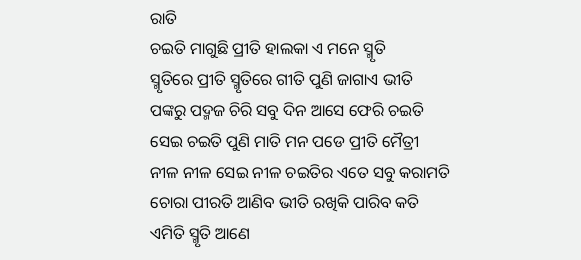ରାତି
ଚଇତି ମାଗୁଛି ପ୍ରୀତି ହାଲକା ଏ ମନେ ସ୍ମୃତି
ସ୍ମୃତିରେ ପ୍ରୀତି ସ୍ମୃତିରେ ଗୀତି ପୁଣି ଜାଗାଏ ଭୀତି
ପଙ୍କରୁ ପଦ୍ମଜ ଚିରି ସବୁ ଦିନ ଆସେ ଫେରି ଚଇତି
ସେଇ ଚଇତି ପୁଣି ମାତି ମନ ପଡେ ପ୍ରୀତି ମୈତ୍ରୀ
ନୀଳ ନୀଳ ସେଇ ନୀଳ ଚଇତିର ଏତେ ସବୁ କରାମତି
ଚୋରା ପୀରତି ଆଣିବ ଭୀତି ରଖିକି ପାରିବ କତି
ଏମିତି ସ୍ମୃତି ଆଣେ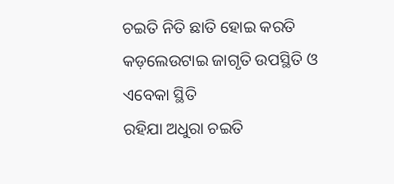ଚଇତି ନିତି ଛାତି ହୋଇ କରତି
କଡ଼ଲେଉଟାଇ ଜାଗୃତି ଉପସ୍ଥିତି ଓ ଏବେକା ସ୍ଥିତି
ରହିଯା ଅଧୁରା ଚଇତି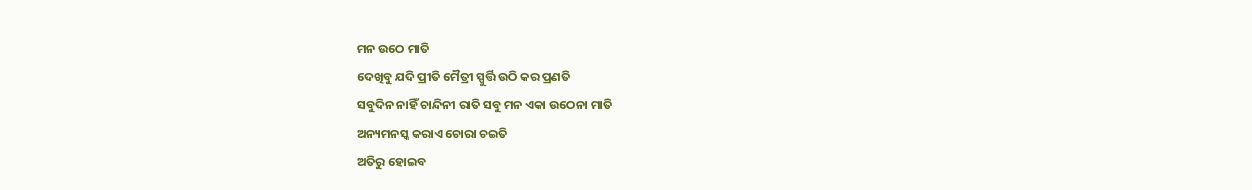ମନ ଉଠେ ମାତି
ଦେଖିବୁ ଯଦି ପ୍ରୀତି ମୈତ୍ରୀ ସ୍ପୁର୍ତ୍ତି ଉଠି କର ପ୍ରଣତି
ସବୁଦିନ ନାହିଁ ଚାନ୍ଦିନୀ ରାତି ସବୁ ମନ ଏକା ଉଠେନା ମାତି
ଅନ୍ୟମନସ୍କ କରାଏ ଚୋରା ଚଇତି
ଅତିରୁ ହୋଇବ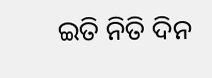ଇତି ନିତି ଦିନ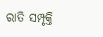ରାତି ସମ୍ପୃକ୍ତି